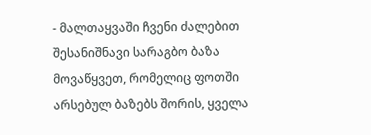- მალთაყვაში ჩვენი ძალებით შესანიშნავი სარაგბო ბაზა მოვაწყვეთ, რომელიც ფოთში არსებულ ბაზებს შორის, ყველა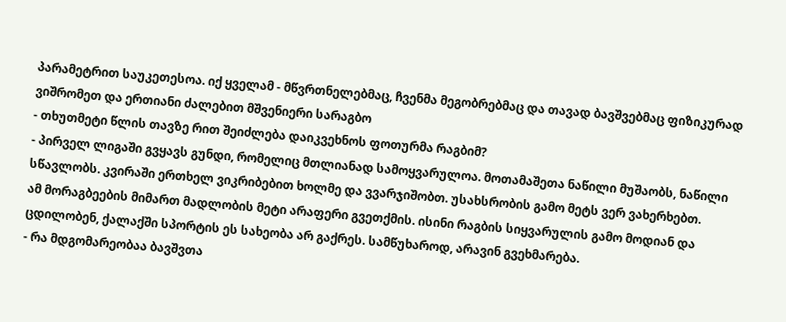პარამეტრით საუკეთესოა. იქ ყველამ - მწვრთნელებმაც, ჩვენმა მეგობრებმაც და თავად ბავშვებმაც ფიზიკურად ვიშრომეთ და ერთიანი ძალებით მშვენიერი სარაგბო
- თხუთმეტი წლის თავზე რით შეიძლება დაიკვეხნოს ფოთურმა რაგბიმ?
- პირველ ლიგაში გვყავს გუნდი, რომელიც მთლიანად სამოყვარულოა. მოთამაშეთა ნაწილი მუშაობს, ნაწილი სწავლობს. კვირაში ერთხელ ვიკრიბებით ხოლმე და ვვარჯიშობთ. უსახსრობის გამო მეტს ვერ ვახერხებთ.
ამ მორაგბეების მიმართ მადლობის მეტი არაფერი გვეთქმის. ისინი რაგბის სიყვარულის გამო მოდიან და ცდილობენ, ქალაქში სპორტის ეს სახეობა არ გაქრეს. სამწუხაროდ, არავინ გვეხმარება.
- რა მდგომარეობაა ბავშვთა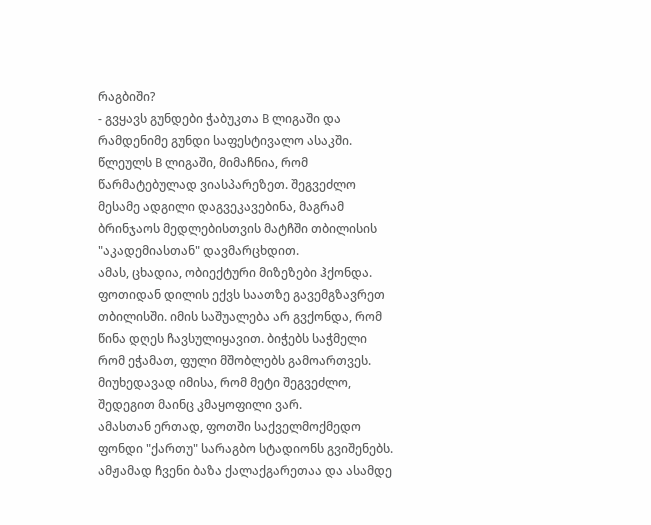რაგბიში?
- გვყავს გუნდები ჭაბუკთა B ლიგაში და რამდენიმე გუნდი საფესტივალო ასაკში. წლეულს B ლიგაში, მიმაჩნია, რომ წარმატებულად ვიასპარეზეთ. შეგვეძლო მესამე ადგილი დაგვეკავებინა, მაგრამ ბრინჯაოს მედლებისთვის მატჩში თბილისის "აკადემიასთან" დავმარცხდით.
ამას, ცხადია, ობიექტური მიზეზები ჰქონდა. ფოთიდან დილის ექვს საათზე გავემგზავრეთ თბილისში. იმის საშუალება არ გვქონდა, რომ წინა დღეს ჩავსულიყავით. ბიჭებს საჭმელი რომ ეჭამათ, ფული მშობლებს გამოართვეს. მიუხედავად იმისა, რომ მეტი შეგვეძლო, შედეგით მაინც კმაყოფილი ვარ.
ამასთან ერთად, ფოთში საქველმოქმედო ფონდი "ქართუ" სარაგბო სტადიონს გვიშენებს. ამჟამად ჩვენი ბაზა ქალაქგარეთაა და ასამდე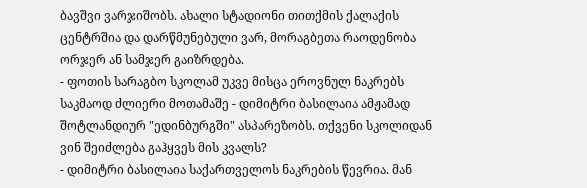ბავშვი ვარჯიშობს. ახალი სტადიონი თითქმის ქალაქის ცენტრშია და დარწმუნებული ვარ, მორაგბეთა რაოდენობა ორჯერ ან სამჯერ გაიზრდება.
- ფოთის სარაგბო სკოლამ უკვე მისცა ეროვნულ ნაკრებს საკმაოდ ძლიერი მოთამაშე - დიმიტრი ბასილაია ამჟამად შოტლანდიურ "ედინბურგში" ასპარეზობს. თქვენი სკოლიდან ვინ შეიძლება გაჰყვეს მის კვალს?
- დიმიტრი ბასილაია საქართველოს ნაკრების წევრია. მან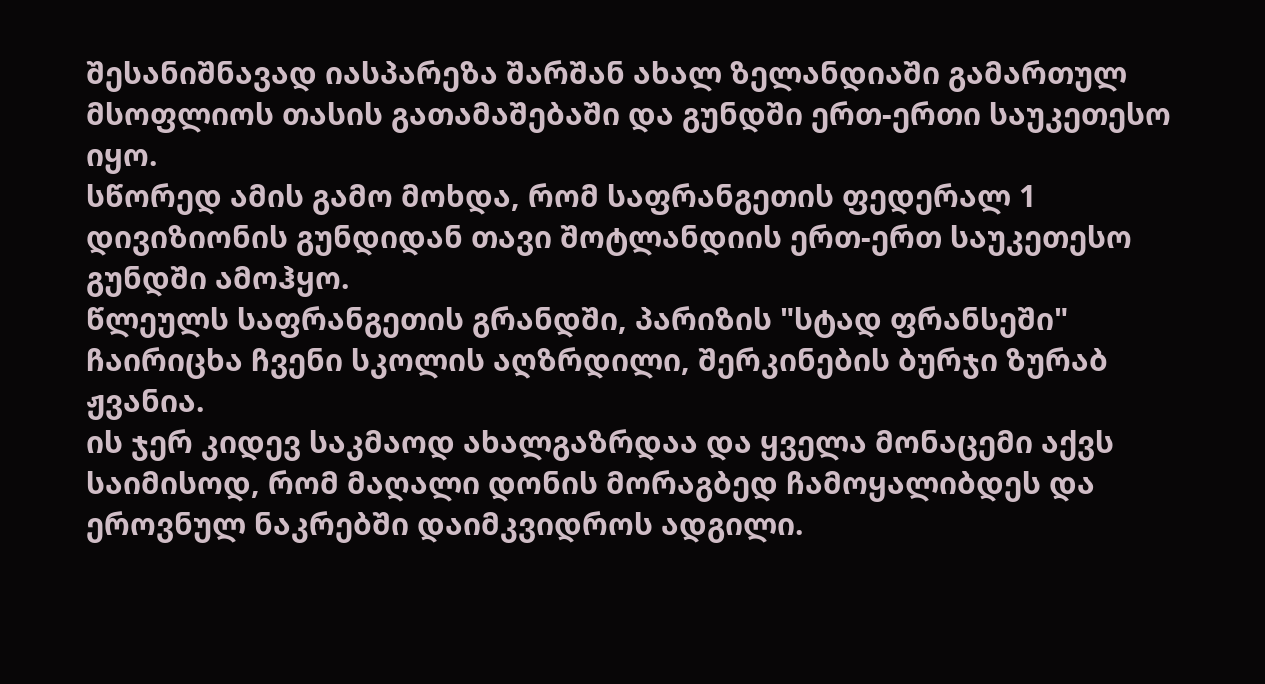შესანიშნავად იასპარეზა შარშან ახალ ზელანდიაში გამართულ მსოფლიოს თასის გათამაშებაში და გუნდში ერთ-ერთი საუკეთესო იყო.
სწორედ ამის გამო მოხდა, რომ საფრანგეთის ფედერალ 1 დივიზიონის გუნდიდან თავი შოტლანდიის ერთ-ერთ საუკეთესო გუნდში ამოჰყო.
წლეულს საფრანგეთის გრანდში, პარიზის "სტად ფრანსეში" ჩაირიცხა ჩვენი სკოლის აღზრდილი, შერკინების ბურჯი ზურაბ ჟვანია.
ის ჯერ კიდევ საკმაოდ ახალგაზრდაა და ყველა მონაცემი აქვს საიმისოდ, რომ მაღალი დონის მორაგბედ ჩამოყალიბდეს და ეროვნულ ნაკრებში დაიმკვიდროს ადგილი.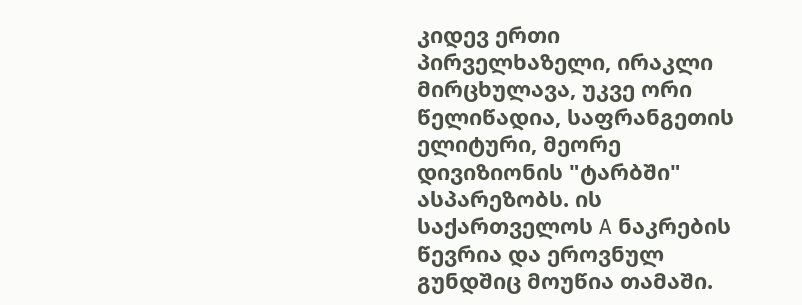კიდევ ერთი პირველხაზელი, ირაკლი მირცხულავა, უკვე ორი წელიწადია, საფრანგეთის ელიტური, მეორე დივიზიონის "ტარბში" ასპარეზობს. ის საქართველოს A ნაკრების წევრია და ეროვნულ გუნდშიც მოუწია თამაში.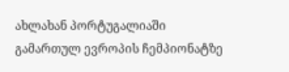ახლახან პორტუგალიაში გამართულ ევროპის ჩემპიონატზე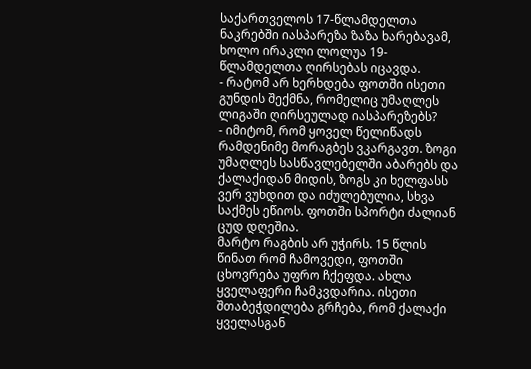საქართველოს 17-წლამდელთა ნაკრებში იასპარეზა ზაზა ხარებავამ, ხოლო ირაკლი ლოლუა 19-წლამდელთა ღირსებას იცავდა.
- რატომ არ ხერხდება ფოთში ისეთი გუნდის შექმნა, რომელიც უმაღლეს ლიგაში ღირსეულად იასპარეზებს?
- იმიტომ, რომ ყოველ წელიწადს რამდენიმე მორაგბეს ვკარგავთ. ზოგი უმაღლეს სასწავლებელში აბარებს და ქალაქიდან მიდის, ზოგს კი ხელფასს ვერ ვუხდით და იძულებულია, სხვა საქმეს ეწიოს. ფოთში სპორტი ძალიან ცუდ დღეშია.
მარტო რაგბის არ უჭირს. 15 წლის წინათ რომ ჩამოვედი, ფოთში ცხოვრება უფრო ჩქეფდა. ახლა ყველაფერი ჩამკვდარია. ისეთი შთაბეჭდილება გრჩება, რომ ქალაქი ყველასგან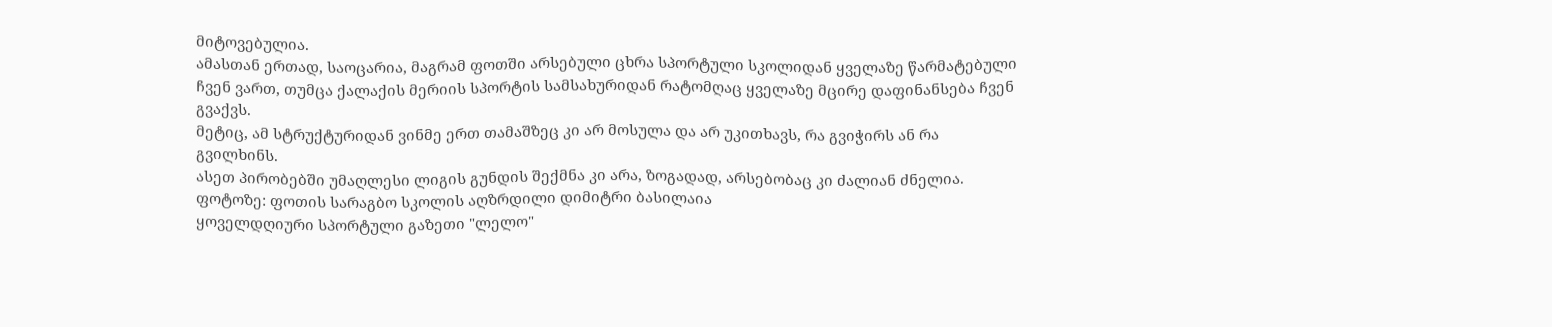მიტოვებულია.
ამასთან ერთად, საოცარია, მაგრამ ფოთში არსებული ცხრა სპორტული სკოლიდან ყველაზე წარმატებული ჩვენ ვართ, თუმცა ქალაქის მერიის სპორტის სამსახურიდან რატომღაც ყველაზე მცირე დაფინანსება ჩვენ გვაქვს.
მეტიც, ამ სტრუქტურიდან ვინმე ერთ თამაშზეც კი არ მოსულა და არ უკითხავს, რა გვიჭირს ან რა გვილხინს.
ასეთ პირობებში უმაღლესი ლიგის გუნდის შექმნა კი არა, ზოგადად, არსებობაც კი ძალიან ძნელია.
ფოტოზე: ფოთის სარაგბო სკოლის აღზრდილი დიმიტრი ბასილაია
ყოველდღიური სპორტული გაზეთი "ლელო"